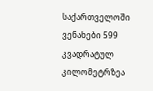საქართველოში ვენახები 599 კვადრატულ კილომეტრზეა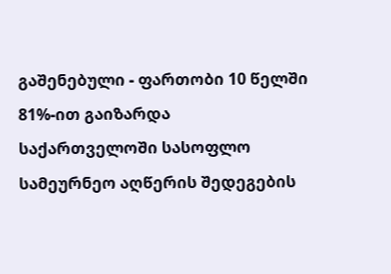გაშენებული - ფართობი 10 წელში 81%-ით გაიზარდა
საქართველოში სასოფლო სამეურნეო აღწერის შედეგების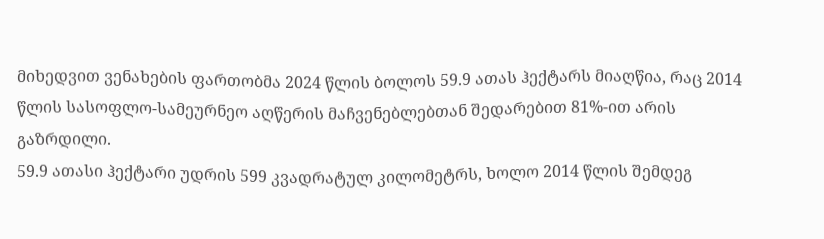მიხედვით ვენახების ფართობმა 2024 წლის ბოლოს 59.9 ათას ჰექტარს მიაღწია, რაც 2014 წლის სასოფლო-სამეურნეო აღწერის მაჩვენებლებთან შედარებით 81%-ით არის გაზრდილი.
59.9 ათასი ჰექტარი უდრის 599 კვადრატულ კილომეტრს, ხოლო 2014 წლის შემდეგ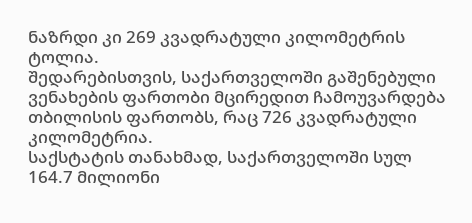ნაზრდი კი 269 კვადრატული კილომეტრის ტოლია.
შედარებისთვის, საქართველოში გაშენებული ვენახების ფართობი მცირედით ჩამოუვარდება თბილისის ფართობს, რაც 726 კვადრატული კილომეტრია.
საქსტატის თანახმად, საქართველოში სულ 164.7 მილიონი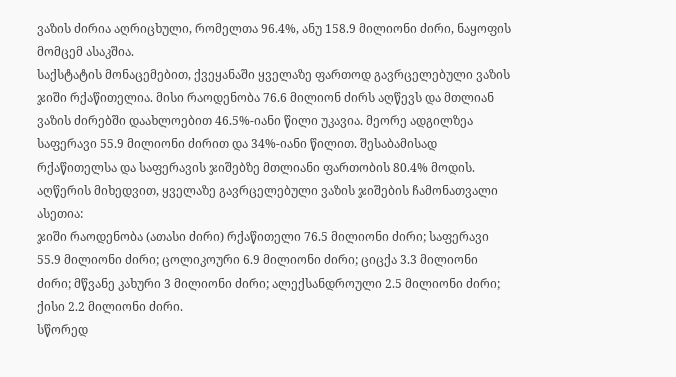ვაზის ძირია აღრიცხული, რომელთა 96.4%, ანუ 158.9 მილიონი ძირი, ნაყოფის მომცემ ასაკშია.
საქსტატის მონაცემებით, ქვეყანაში ყველაზე ფართოდ გავრცელებული ვაზის ჯიში რქაწითელია. მისი რაოდენობა 76.6 მილიონ ძირს აღწევს და მთლიან ვაზის ძირებში დაახლოებით 46.5%-იანი წილი უკავია. მეორე ადგილზეა საფერავი 55.9 მილიონი ძირით და 34%-იანი წილით. შესაბამისად რქაწითელსა და საფერავის ჯიშებზე მთლიანი ფართობის 80.4% მოდის.
აღწერის მიხედვით, ყველაზე გავრცელებული ვაზის ჯიშების ჩამონათვალი ასეთია:
ჯიში რაოდენობა (ათასი ძირი) რქაწითელი 76.5 მილიონი ძირი; საფერავი 55.9 მილიონი ძირი; ცოლიკოური 6.9 მილიონი ძირი; ციცქა 3.3 მილიონი ძირი; მწვანე კახური 3 მილიონი ძირი; ალექსანდროული 2.5 მილიონი ძირი; ქისი 2.2 მილიონი ძირი.
სწორედ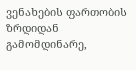ვენახების ფართობის ზრდიდან გამომდინარე,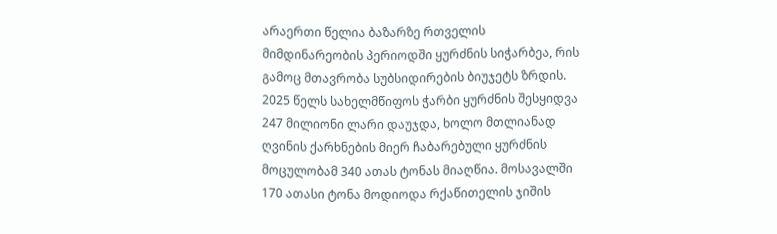არაერთი წელია ბაზარზე რთველის მიმდინარეობის პერიოდში ყურძნის სიჭარბეა, რის გამოც მთავრობა სუბსიდირების ბიუჯეტს ზრდის. 2025 წელს სახელმწიფოს ჭარბი ყურძნის შესყიდვა 247 მილიონი ლარი დაუჯდა, ხოლო მთლიანად ღვინის ქარხნების მიერ ჩაბარებული ყურძნის მოცულობამ 340 ათას ტონას მიაღწია. მოსავალში 170 ათასი ტონა მოდიოდა რქაწითელის ჯიშის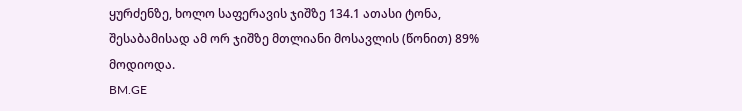ყურძენზე, ხოლო საფერავის ჯიშზე 134.1 ათასი ტონა, შესაბამისად ამ ორ ჯიშზე მთლიანი მოსავლის (წონით) 89% მოდიოდა.
BM.GE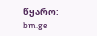წყარო: bm.ge